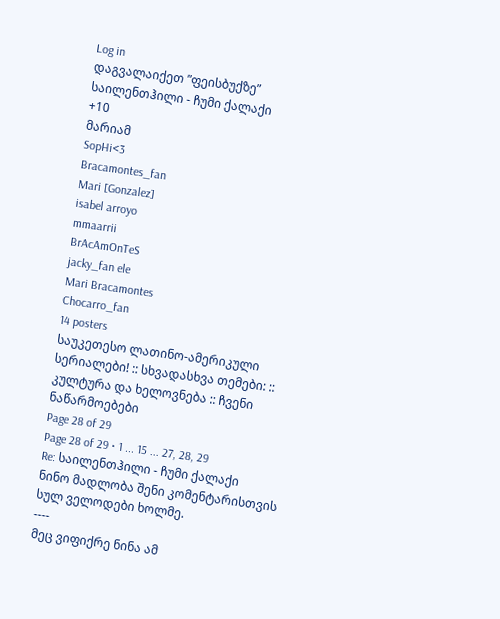Log in
დაგვალაიქეთ ”ფეისბუქზე”
საილენთჰილი - ჩუმი ქალაქი
+10
მარიამ
SopHi<3
Bracamontes_fan
Mari [Gonzalez]
isabel arroyo
mmaarrii
BrAcAmOnTeS
jacky_fan ele
Mari Bracamontes
Chocarro_fan
14 posters
საუკეთესო ლათინო-ამერიკული სერიალები! :: სხვადასხვა თემები: :: კულტურა და ხელოვნება :: ჩვენი ნაწარმოებები
Page 28 of 29
Page 28 of 29 • 1 ... 15 ... 27, 28, 29
Re: საილენთჰილი - ჩუმი ქალაქი
ნინო მადლობა შენი კომენტარისთვის სულ ველოდები ხოლმე.
----
მეც ვიფიქრე ნინა ამ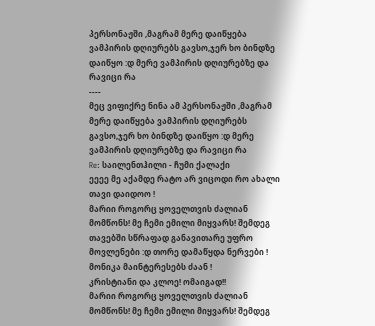პერსონაჟში ,მაგრამ მერე დაიწყება ვამპირის დღიურებს გავსო,ჯერ ხო ბინდზე დაიწყო :დ მერე ვამპირის დღიურებზე და რავიცი რა
----
მეც ვიფიქრე ნინა ამ პერსონაჟში ,მაგრამ მერე დაიწყება ვამპირის დღიურებს გავსო,ჯერ ხო ბინდზე დაიწყო :დ მერე ვამპირის დღიურებზე და რავიცი რა
Re: საილენთჰილი - ჩუმი ქალაქი
ეეეე მე აქამდე რატო არ ვიცოდი რო ახალი თავი დაიდოო !
მარიი როგორც ყოველთვის ძალიან მომწონს! მე ჩემი ემილი მიყვარს! შემდეგ თავებში სწრაფად განავითარე უფრო მოვლენები :დ თორე დამაწყდა ნერვები !
მონიკა მაინტერესებს ძაან !
კრისტიანი და კლოე! ომაიგად!!
მარიი როგორც ყოველთვის ძალიან მომწონს! მე ჩემი ემილი მიყვარს! შემდეგ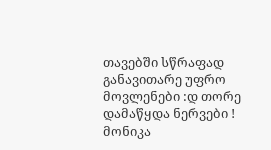თავებში სწრაფად განავითარე უფრო მოვლენები :დ თორე დამაწყდა ნერვები !
მონიკა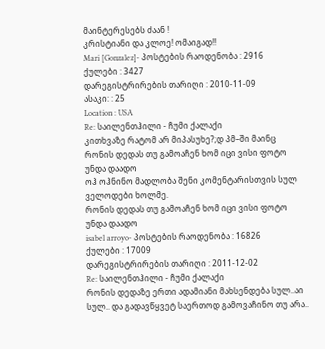მაინტერესებს ძაან !
კრისტიანი და კლოე! ომაიგად!!
Mari [Gonzalez]- პოსტების რაოდენობა : 2916
ქულები : 3427
დარეგისტრირების თარიღი : 2010-11-09
ასაკი: : 25
Location : USA
Re: საილენთჰილი - ჩუმი ქალაქი
კითხვაზე რატომ არ მიპასუხე?;დ პმ–ში მაინც
რონის დედას თუ გამოაჩენ ხომ იცი ვისი ფოტო უნდა დაადო
ოჰ ოჰნინო მადლობა შენი კომენტარისთვის სულ ველოდები ხოლმე.
რონის დედას თუ გამოაჩენ ხომ იცი ვისი ფოტო უნდა დაადო
isabel arroyo- პოსტების რაოდენობა : 16826
ქულები : 17009
დარეგისტრირების თარიღი : 2011-12-02
Re: საილენთჰილი - ჩუმი ქალაქი
რონის დედაზე ერთი ადამიანი მახსენდება სულ..აი სულ.. და გადავწყვეტ საერთოდ გამოვაჩინო თუ არა..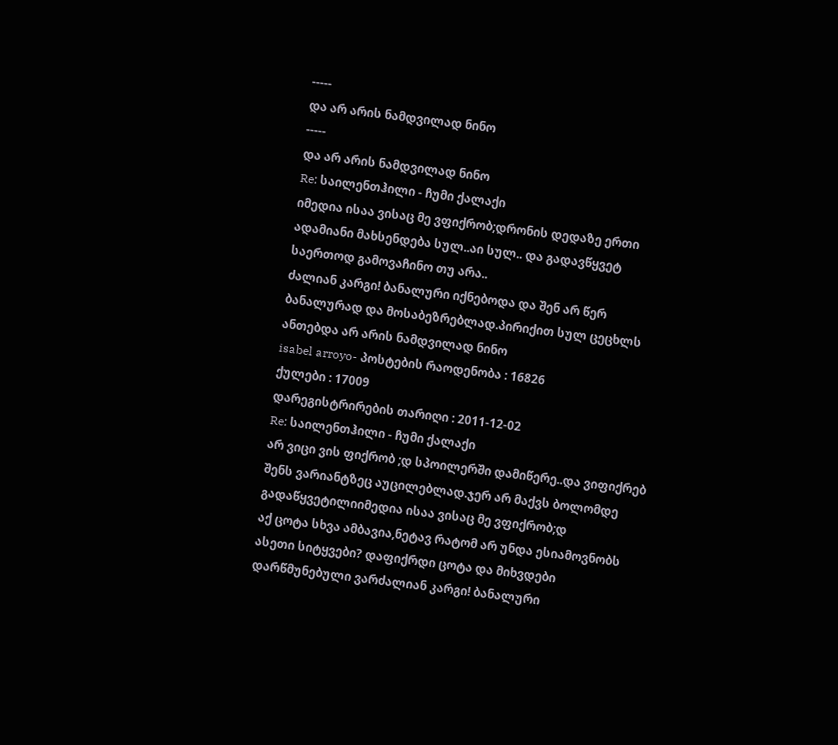-----
და არ არის ნამდვილად ნინო
-----
და არ არის ნამდვილად ნინო
Re: საილენთჰილი - ჩუმი ქალაქი
იმედია ისაა ვისაც მე ვფიქრობ;დრონის დედაზე ერთი ადამიანი მახსენდება სულ..აი სულ.. და გადავწყვეტ საერთოდ გამოვაჩინო თუ არა..
ძალიან კარგი! ბანალური იქნებოდა და შენ არ წერ ბანალურად და მოსაბეზრებლად.პირიქით სულ ცეცხლს ანთებდა არ არის ნამდვილად ნინო
isabel arroyo- პოსტების რაოდენობა : 16826
ქულები : 17009
დარეგისტრირების თარიღი : 2011-12-02
Re: საილენთჰილი - ჩუმი ქალაქი
არ ვიცი ვის ფიქრობ ;დ სპოილერში დამიწერე..და ვიფიქრებ შენს ვარიანტზეც აუცილებლად.ჯერ არ მაქვს ბოლომდე გადაწყვეტილიიმედია ისაა ვისაც მე ვფიქრობ;დ
აქ ცოტა სხვა ამბავია,ნეტავ რატომ არ უნდა ესიამოვნობს ასეთი სიტყვები? დაფიქრდი ცოტა და მიხვდები დარწმუნებული ვარძალიან კარგი! ბანალური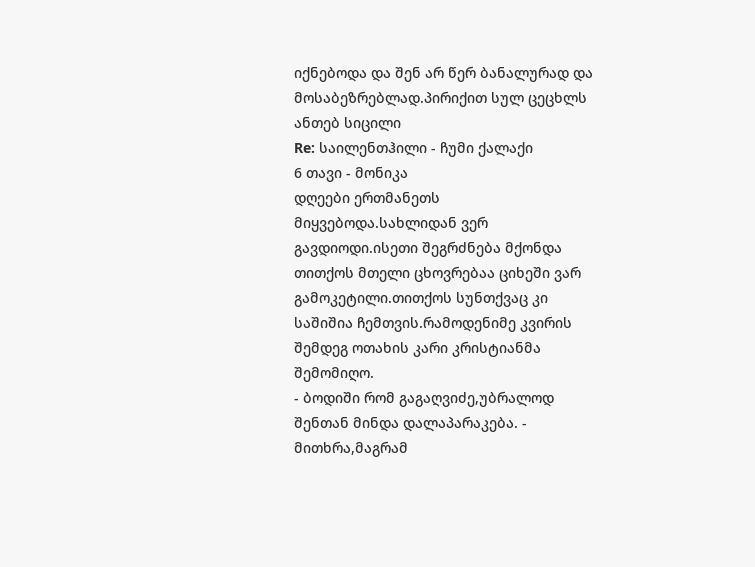იქნებოდა და შენ არ წერ ბანალურად და მოსაბეზრებლად.პირიქით სულ ცეცხლს ანთებ სიცილი
Re: საილენთჰილი - ჩუმი ქალაქი
6 თავი - მონიკა
დღეები ერთმანეთს მიყვებოდა.სახლიდან ვერ გავდიოდი.ისეთი შეგრძნება მქონდა თითქოს მთელი ცხოვრებაა ციხეში ვარ გამოკეტილი.თითქოს სუნთქვაც კი საშიშია ჩემთვის.რამოდენიმე კვირის შემდეგ ოთახის კარი კრისტიანმა შემომიღო.
- ბოდიში რომ გაგაღვიძე,უბრალოდ შენთან მინდა დალაპარაკება. - მითხრა,მაგრამ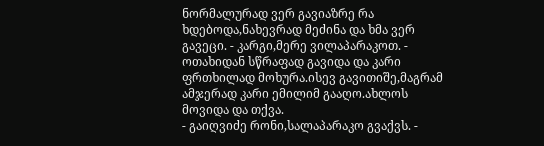ნორმალურად ვერ გავიაზრე რა ხდებოდა,ნახევრად მეძინა და ხმა ვერ გავეცი. - კარგი,მერე ვილაპარაკოთ. - ოთახიდან სწრაფად გავიდა და კარი ფრთხილად მოხურა.ისევ გავითიშე,მაგრამ ამჯერად კარი ემილიმ გააღო.ახლოს მოვიდა და თქვა.
- გაიღვიძე რონი,სალაპარაკო გვაქვს. -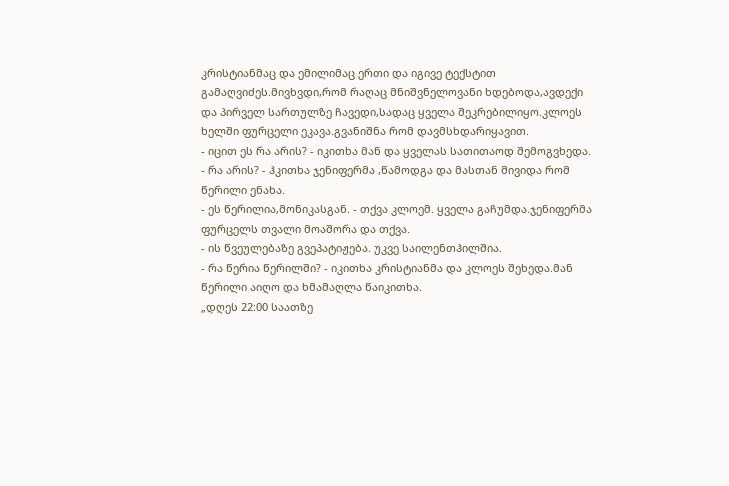კრისტიანმაც და ემილიმაც ერთი და იგივე ტექსტით გამაღვიძეს.მივხვდი,რომ რაღაც მნიშვნელოვანი ხდებოდა,ავდექი და პირველ სართულზე ჩავედი,სადაც ყველა შეკრებილიყო.კლოეს ხელში ფურცელი ეკავა.გვანიშნა რომ დავმსხდარიყავით.
- იცით ეს რა არის? - იკითხა მან და ყველას სათითაოდ შემოგვხედა.
- რა არის? - ჰკითხა ჯენიფერმა ,წამოდგა და მასთან მივიდა რომ წერილი ენახა.
- ეს წერილია,მონიკასგან. - თქვა კლოემ. ყველა გაჩუმდა.ჯენიფერმა ფურცელს თვალი მოაშორა და თქვა.
- ის წვეულებაზე გვეპატიჟება. უკვე საილენთჰილშია.
- რა წერია წერილში? - იკითხა კრისტიანმა და კლოეს შეხედა.მან წერილი აიღო და ხმამაღლა წაიკითხა.
„დღეს 22:00 საათზე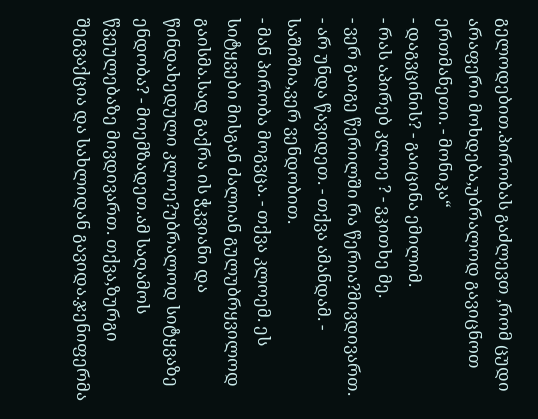გელოდებით.პირობას გაძლევთ ,რომ ცუდი არაფერი მოხდება,უბრალოდ გავიცნოთ ერთმანეთი. - მონიკა“
- დაგვცინის? - გაიცინა ემილიმ.
- რას აპირებ კლოე ? - ვკითხე მე.
- ვერ გაიგე წერილში რა წერია?მივდივართ.
- არ უნდა წავიდეთ. - თქვა ამანდამ. - საშიშია,ვერ ვენდობით.
- მან პირობა მოგვცა. - თქვა კლოემ. ეს სიტყვები მისგან ძალიან გულუბრყვილოდ გაისმა.სად გაქრა ის ჭკვიანი და წინდახედული კლოე?უბრალოდ სიტყვაზე ენდობა? - მოემზადეთ.ამ საღამოს წვეულებაზე მივდივართ. თქვა,ზურგი შეგვაქცია და სახლიდან გავიდა.ჯენიფერმა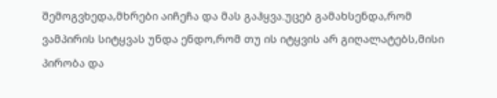შემოგვხედა,მხრები აიჩეჩა და მას გაჰყვა.უცებ გამახსენდა,რომ ვამპირის სიტყვას უნდა ენდო,რომ თუ ის იტყვის არ გიღალატებს,მისი პირობა და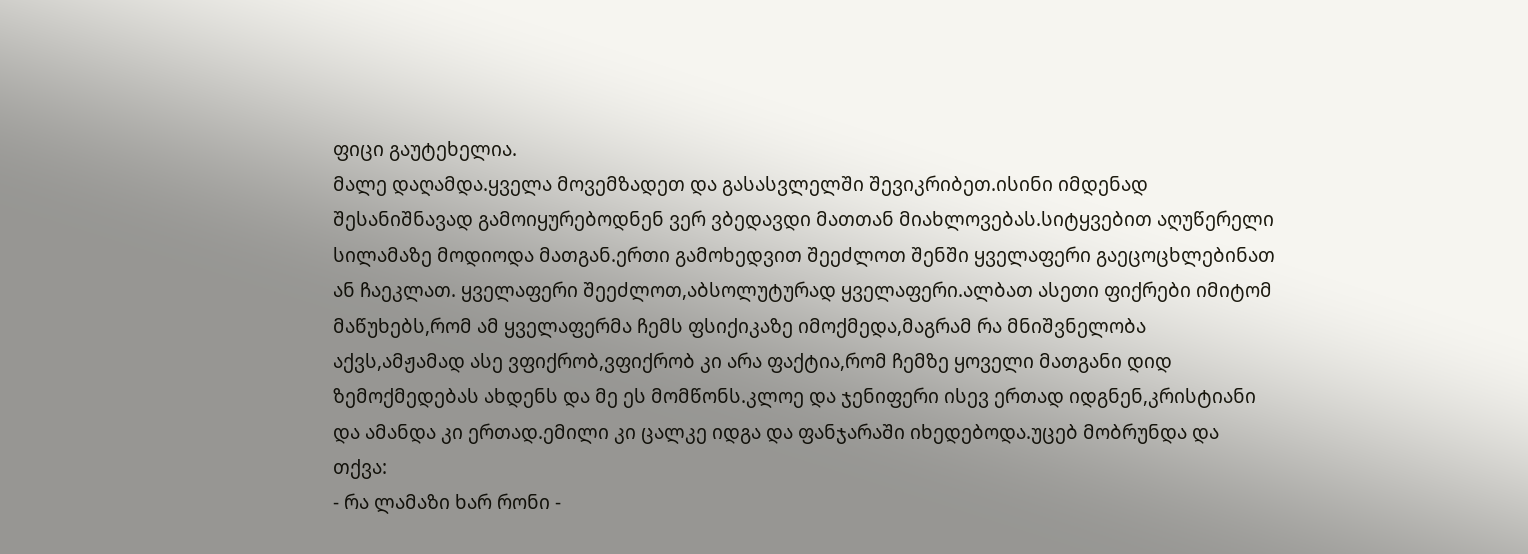ფიცი გაუტეხელია.
მალე დაღამდა.ყველა მოვემზადეთ და გასასვლელში შევიკრიბეთ.ისინი იმდენად შესანიშნავად გამოიყურებოდნენ ვერ ვბედავდი მათთან მიახლოვებას.სიტყვებით აღუწერელი სილამაზე მოდიოდა მათგან.ერთი გამოხედვით შეეძლოთ შენში ყველაფერი გაეცოცხლებინათ ან ჩაეკლათ. ყველაფერი შეეძლოთ,აბსოლუტურად ყველაფერი.ალბათ ასეთი ფიქრები იმიტომ მაწუხებს,რომ ამ ყველაფერმა ჩემს ფსიქიკაზე იმოქმედა,მაგრამ რა მნიშვნელობა აქვს,ამჟამად ასე ვფიქრობ,ვფიქრობ კი არა ფაქტია,რომ ჩემზე ყოველი მათგანი დიდ ზემოქმედებას ახდენს და მე ეს მომწონს.კლოე და ჯენიფერი ისევ ერთად იდგნენ,კრისტიანი და ამანდა კი ერთად.ემილი კი ცალკე იდგა და ფანჯარაში იხედებოდა.უცებ მობრუნდა და თქვა:
- რა ლამაზი ხარ რონი -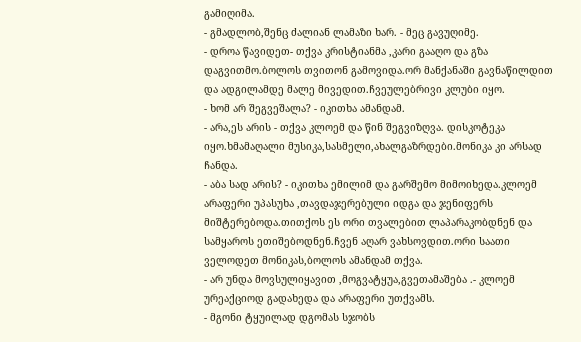გამიღიმა.
- გმადლობ,შენც ძალიან ლამაზი ხარ. - მეც გავუღიმე.
- დროა წავიდეთ- თქვა კრისტიანმა ,კარი გააღო და გზა დაგვითმო.ბოლოს თვითონ გამოვიდა.ორ მანქანაში გავნაწილდით და ადგილამდე მალე მივედით.ჩვეულებრივი კლუბი იყო.
- ხომ არ შეგვეშალა? - იკითხა ამანდამ.
- არა,ეს არის - თქვა კლოემ და წინ შეგვიზღვა. დისკოტეკა იყო.ხმამაღალი მუსიკა,სასმელი,ახალგაზრდები.მონიკა კი არსად ჩანდა.
- აბა სად არის? - იკითხა ემილიმ და გარშემო მიმოიხედა.კლოემ არაფერი უპასუხა ,თავდაჯერებული იდგა და ჯენიფერს მიშტერებოდა.თითქოს ეს ორი თვალებით ლაპარაკობდნენ და სამყაროს ეთიშებოდნენ.ჩვენ აღარ ვახსოვდით.ორი საათი ველოდეთ მონიკას,ბოლოს ამანდამ თქვა.
- არ უნდა მოვსულიყავით ,მოგვატყუა,გვეთამაშება .- კლოემ ურეაქციოდ გადახედა და არაფერი უთქვამს.
- მგონი ტყუილად დგომას სჯობს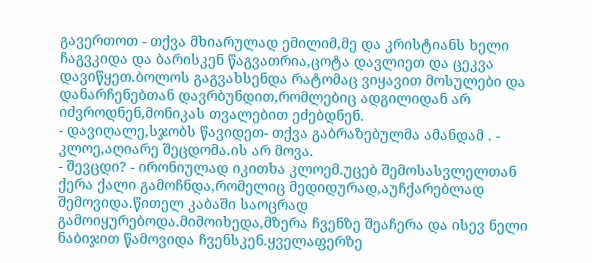გავერთოთ - თქვა მხიარულად ემილიმ,მე და კრისტიანს ხელი ჩაგვკიდა და ბარისკენ წაგვათრია,ცოტა დავლიეთ და ცეკვა დავიწყეთ.ბოლოს გაგვახსენდა რატომაც ვიყავით მოსულები და დანარჩენებთან დავრბუნდით,რომლებიც ადგილიდან არ იძვროდნენ,მონიკას თვალებით ეძებდნენ.
- დავიღალე,სჯობს წავიდეთ- თქვა გაბრაზებულმა ამანდამ . - კლოე,აღიარე შეცდომა.ის არ მოვა.
- შევცდი? - ირონიულად იკითხა კლოემ.უცებ შემოსასვლელთან ქერა ქალი გამოჩნდა,რომელიც მედიდურად,აუჩქარებლად შემოვიდა.წითელ კაბაში საოცრად გამოიყურებოდა.მიმოიხედა,მზერა ჩვენზე შეაჩერა და ისევ ნელი ნაბიჯით წამოვიდა ჩვენსკენ.ყველაფერზე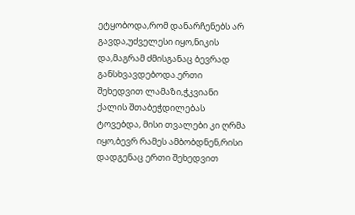ეტყობოდა,რომ დანარჩენებს არ გავდა,უძველესი იყო,ნიკის და,მაგრამ ძმისგანაც ბევრად განსხვავდებოდა.ერთი შეხედვით ლამაზი,ჭკვიანი ქალის შთაბეჭდილებას ტოვებდა, მისი თვალები კი ღრმა იყო,ბევრ რამეს ამბობდნენ,რისი დადგენაც ერთი შეხედვით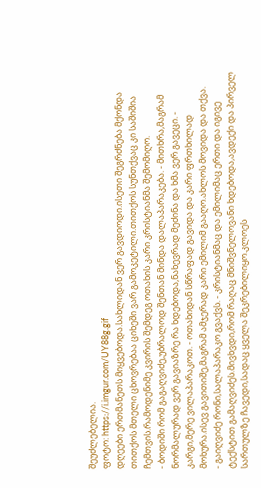შეუძლებელია.
ფოტო: https://i.imgur.com/UY88g.gif
დღეები ერთმანეთს მიყვებოდა.სახლიდან ვერ გავდიოდი.ისეთი შეგრძნება მქონდა თითქოს მთელი ცხოვრებაა ციხეში ვარ გამოკეტილი.თითქოს სუნთქვაც კი საშიშია ჩემთვის.რამოდენიმე კვირის შემდეგ ოთახის კარი კრისტიანმა შემომიღო.
- ბოდიში რომ გაგაღვიძე,უბრალოდ შენთან მინდა დალაპარაკება. - მითხრა,მაგრამ ნორმალურად ვერ გავიაზრე რა ხდებოდა,ნახევრად მეძინა და ხმა ვერ გავეცი. - კარგი,მერე ვილაპარაკოთ. - ოთახიდან სწრაფად გავიდა და კარი ფრთხილად მოხურა.ისევ გავითიშე,მაგრამ ამჯერად კარი ემილიმ გააღო.ახლოს მოვიდა და თქვა.
- გაიღვიძე რონი,სალაპარაკო გვაქვს. - კრისტიანმაც და ემილიმაც ერთი და იგივე ტექსტით გამაღვიძეს.მივხვდი,რომ რაღაც მნიშვნელოვანი ხდებოდა,ავდექი და პირველ სართულზე ჩავედი,სადაც ყველა შეკრებილიყო.კლოეს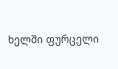ხელში ფურცელი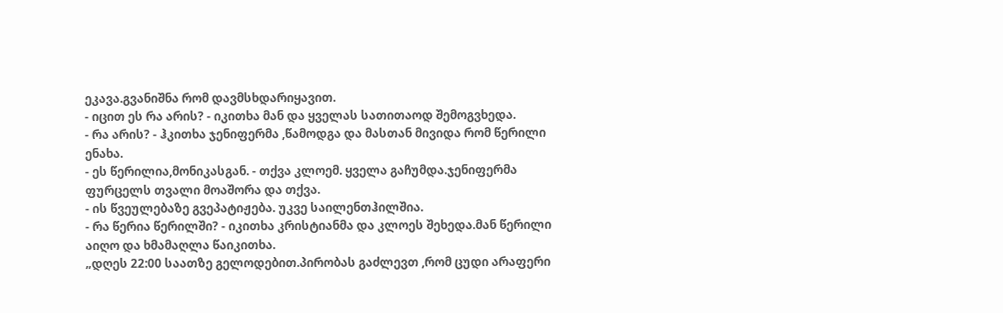ეკავა.გვანიშნა რომ დავმსხდარიყავით.
- იცით ეს რა არის? - იკითხა მან და ყველას სათითაოდ შემოგვხედა.
- რა არის? - ჰკითხა ჯენიფერმა ,წამოდგა და მასთან მივიდა რომ წერილი ენახა.
- ეს წერილია,მონიკასგან. - თქვა კლოემ. ყველა გაჩუმდა.ჯენიფერმა ფურცელს თვალი მოაშორა და თქვა.
- ის წვეულებაზე გვეპატიჟება. უკვე საილენთჰილშია.
- რა წერია წერილში? - იკითხა კრისტიანმა და კლოეს შეხედა.მან წერილი აიღო და ხმამაღლა წაიკითხა.
„დღეს 22:00 საათზე გელოდებით.პირობას გაძლევთ ,რომ ცუდი არაფერი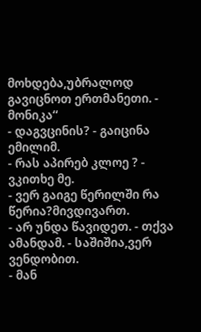მოხდება,უბრალოდ გავიცნოთ ერთმანეთი. - მონიკა“
- დაგვცინის? - გაიცინა ემილიმ.
- რას აპირებ კლოე ? - ვკითხე მე.
- ვერ გაიგე წერილში რა წერია?მივდივართ.
- არ უნდა წავიდეთ. - თქვა ამანდამ. - საშიშია,ვერ ვენდობით.
- მან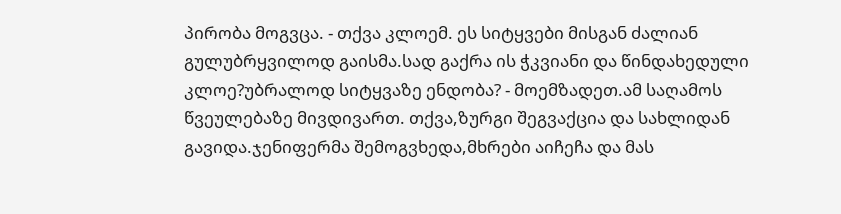პირობა მოგვცა. - თქვა კლოემ. ეს სიტყვები მისგან ძალიან გულუბრყვილოდ გაისმა.სად გაქრა ის ჭკვიანი და წინდახედული კლოე?უბრალოდ სიტყვაზე ენდობა? - მოემზადეთ.ამ საღამოს წვეულებაზე მივდივართ. თქვა,ზურგი შეგვაქცია და სახლიდან გავიდა.ჯენიფერმა შემოგვხედა,მხრები აიჩეჩა და მას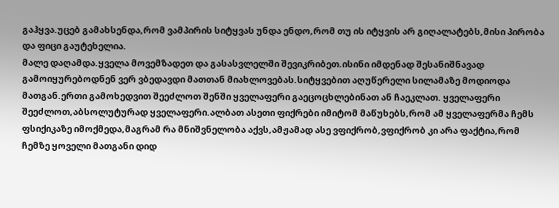გაჰყვა.უცებ გამახსენდა,რომ ვამპირის სიტყვას უნდა ენდო,რომ თუ ის იტყვის არ გიღალატებს,მისი პირობა და ფიცი გაუტეხელია.
მალე დაღამდა.ყველა მოვემზადეთ და გასასვლელში შევიკრიბეთ.ისინი იმდენად შესანიშნავად გამოიყურებოდნენ ვერ ვბედავდი მათთან მიახლოვებას.სიტყვებით აღუწერელი სილამაზე მოდიოდა მათგან.ერთი გამოხედვით შეეძლოთ შენში ყველაფერი გაეცოცხლებინათ ან ჩაეკლათ. ყველაფერი შეეძლოთ,აბსოლუტურად ყველაფერი.ალბათ ასეთი ფიქრები იმიტომ მაწუხებს,რომ ამ ყველაფერმა ჩემს ფსიქიკაზე იმოქმედა,მაგრამ რა მნიშვნელობა აქვს,ამჟამად ასე ვფიქრობ,ვფიქრობ კი არა ფაქტია,რომ ჩემზე ყოველი მათგანი დიდ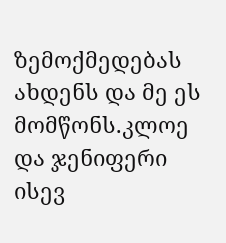ზემოქმედებას ახდენს და მე ეს მომწონს.კლოე და ჯენიფერი ისევ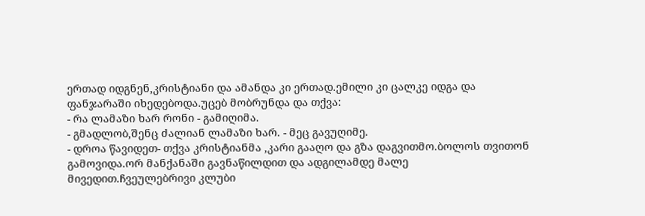ერთად იდგნენ,კრისტიანი და ამანდა კი ერთად.ემილი კი ცალკე იდგა და ფანჯარაში იხედებოდა.უცებ მობრუნდა და თქვა:
- რა ლამაზი ხარ რონი - გამიღიმა.
- გმადლობ,შენც ძალიან ლამაზი ხარ. - მეც გავუღიმე.
- დროა წავიდეთ- თქვა კრისტიანმა ,კარი გააღო და გზა დაგვითმო.ბოლოს თვითონ გამოვიდა.ორ მანქანაში გავნაწილდით და ადგილამდე მალე მივედით.ჩვეულებრივი კლუბი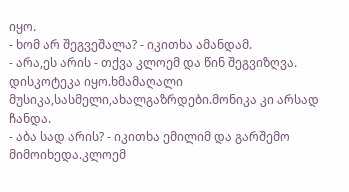იყო.
- ხომ არ შეგვეშალა? - იკითხა ამანდამ.
- არა,ეს არის - თქვა კლოემ და წინ შეგვიზღვა. დისკოტეკა იყო.ხმამაღალი მუსიკა,სასმელი,ახალგაზრდები.მონიკა კი არსად ჩანდა.
- აბა სად არის? - იკითხა ემილიმ და გარშემო მიმოიხედა.კლოემ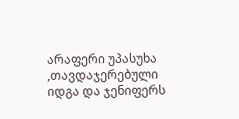არაფერი უპასუხა ,თავდაჯერებული იდგა და ჯენიფერს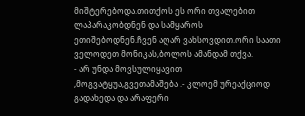მიშტერებოდა.თითქოს ეს ორი თვალებით ლაპარაკობდნენ და სამყაროს ეთიშებოდნენ.ჩვენ აღარ ვახსოვდით.ორი საათი ველოდეთ მონიკას,ბოლოს ამანდამ თქვა.
- არ უნდა მოვსულიყავით ,მოგვატყუა,გვეთამაშება .- კლოემ ურეაქციოდ გადახედა და არაფერი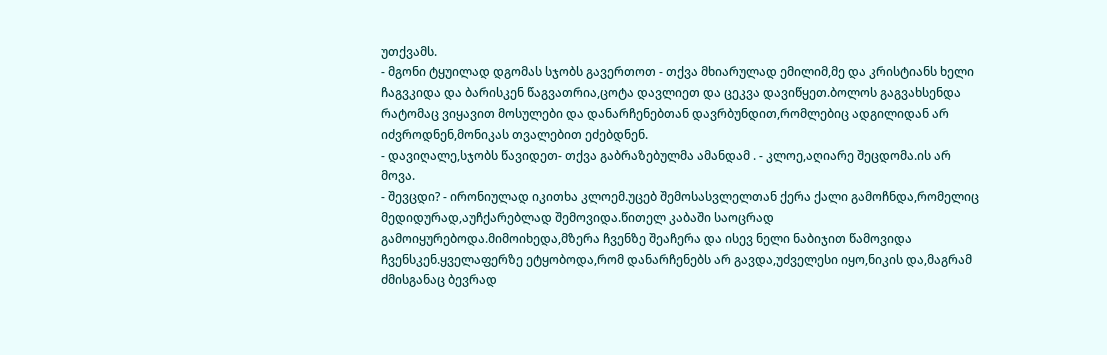უთქვამს.
- მგონი ტყუილად დგომას სჯობს გავერთოთ - თქვა მხიარულად ემილიმ,მე და კრისტიანს ხელი ჩაგვკიდა და ბარისკენ წაგვათრია,ცოტა დავლიეთ და ცეკვა დავიწყეთ.ბოლოს გაგვახსენდა რატომაც ვიყავით მოსულები და დანარჩენებთან დავრბუნდით,რომლებიც ადგილიდან არ იძვროდნენ,მონიკას თვალებით ეძებდნენ.
- დავიღალე,სჯობს წავიდეთ- თქვა გაბრაზებულმა ამანდამ . - კლოე,აღიარე შეცდომა.ის არ მოვა.
- შევცდი? - ირონიულად იკითხა კლოემ.უცებ შემოსასვლელთან ქერა ქალი გამოჩნდა,რომელიც მედიდურად,აუჩქარებლად შემოვიდა.წითელ კაბაში საოცრად გამოიყურებოდა.მიმოიხედა,მზერა ჩვენზე შეაჩერა და ისევ ნელი ნაბიჯით წამოვიდა ჩვენსკენ.ყველაფერზე ეტყობოდა,რომ დანარჩენებს არ გავდა,უძველესი იყო,ნიკის და,მაგრამ ძმისგანაც ბევრად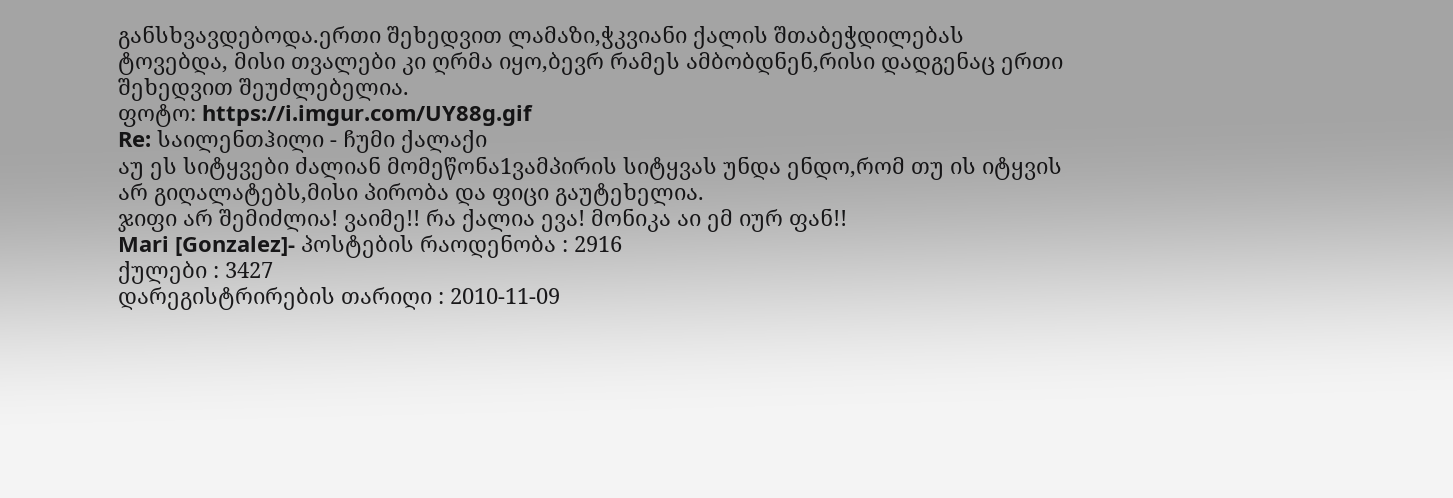განსხვავდებოდა.ერთი შეხედვით ლამაზი,ჭკვიანი ქალის შთაბეჭდილებას ტოვებდა, მისი თვალები კი ღრმა იყო,ბევრ რამეს ამბობდნენ,რისი დადგენაც ერთი შეხედვით შეუძლებელია.
ფოტო: https://i.imgur.com/UY88g.gif
Re: საილენთჰილი - ჩუმი ქალაქი
აუ ეს სიტყვები ძალიან მომეწონა1ვამპირის სიტყვას უნდა ენდო,რომ თუ ის იტყვის არ გიღალატებს,მისი პირობა და ფიცი გაუტეხელია.
ჯიფი არ შემიძლია! ვაიმე!! რა ქალია ევა! მონიკა აი ემ იურ ფან!!
Mari [Gonzalez]- პოსტების რაოდენობა : 2916
ქულები : 3427
დარეგისტრირების თარიღი : 2010-11-09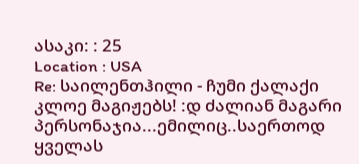ასაკი: : 25
Location : USA
Re: საილენთჰილი - ჩუმი ქალაქი
კლოე მაგიჟებს! :დ ძალიან მაგარი პერსონაჯია...ემილიც..საერთოდ ყველას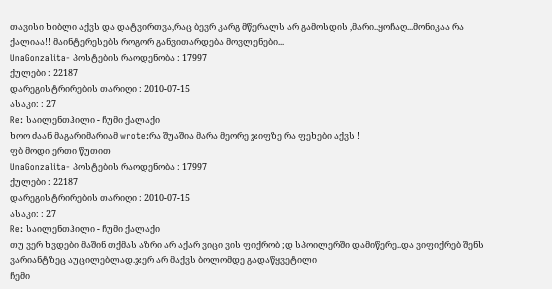თავისი ხიბლი აქვს და დატვირთვა,რაც ბევრ კარგ მწერალს არ გამოსდის ,მარი..ყოჩაღ...მონიკაა რა ქალიაა!! მაინტერესებს როგორ განვითარდება მოვლენები...
UnaGonzalita- პოსტების რაოდენობა : 17997
ქულები : 22187
დარეგისტრირების თარიღი : 2010-07-15
ასაკი: : 27
Re: საილენთჰილი - ჩუმი ქალაქი
ხოო ძაან მაგარიმარიამ wrote:რა შუაშია მარა მეორე ჯიფზე რა ფეხები აქვს !
ფბ მოდი ერთი წუთით
UnaGonzalita- პოსტების რაოდენობა : 17997
ქულები : 22187
დარეგისტრირების თარიღი : 2010-07-15
ასაკი: : 27
Re: საილენთჰილი - ჩუმი ქალაქი
თუ ვერ ხვდები მაშინ თქმას აზრი არ აქარ ვიცი ვის ფიქრობ ;დ სპოილერში დამიწერე..და ვიფიქრებ შენს ვარიანტზეც აუცილებლად.ჯერ არ მაქვს ბოლომდე გადაწყვეტილი
ჩემი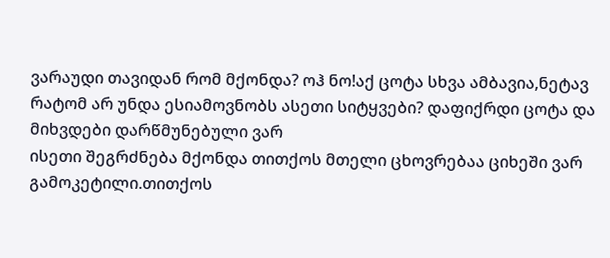ვარაუდი თავიდან რომ მქონდა? ოჰ ნო!აქ ცოტა სხვა ამბავია,ნეტავ რატომ არ უნდა ესიამოვნობს ასეთი სიტყვები? დაფიქრდი ცოტა და მიხვდები დარწმუნებული ვარ
ისეთი შეგრძნება მქონდა თითქოს მთელი ცხოვრებაა ციხეში ვარ გამოკეტილი.თითქოს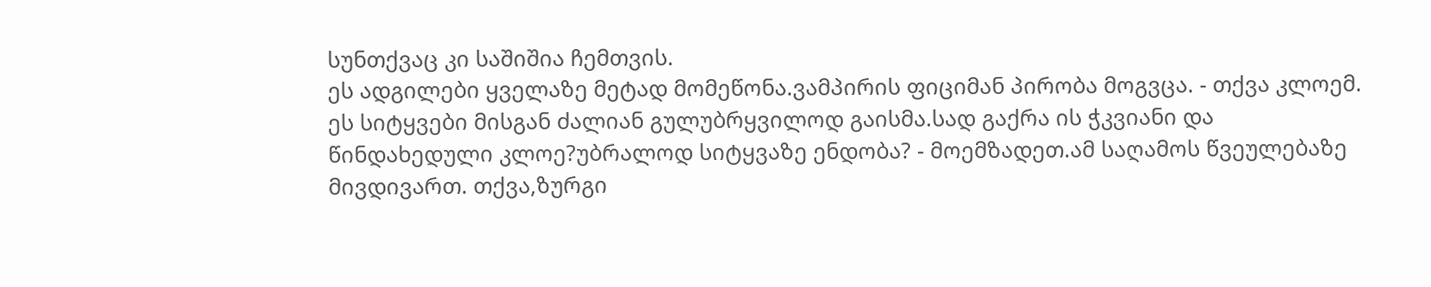სუნთქვაც კი საშიშია ჩემთვის.
ეს ადგილები ყველაზე მეტად მომეწონა.ვამპირის ფიციმან პირობა მოგვცა. - თქვა კლოემ. ეს სიტყვები მისგან ძალიან გულუბრყვილოდ გაისმა.სად გაქრა ის ჭკვიანი და წინდახედული კლოე?უბრალოდ სიტყვაზე ენდობა? - მოემზადეთ.ამ საღამოს წვეულებაზე მივდივართ. თქვა,ზურგი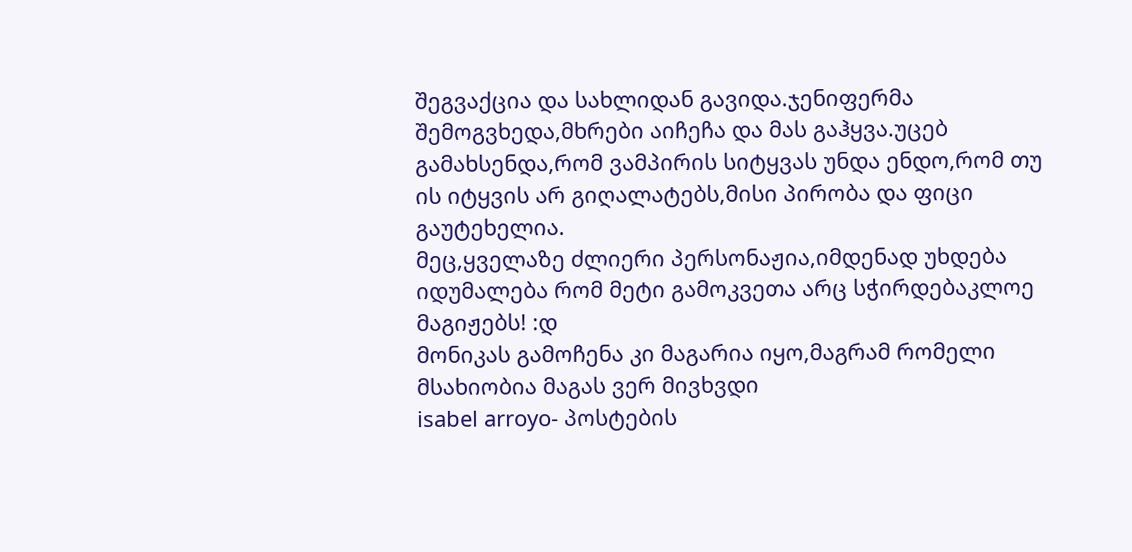შეგვაქცია და სახლიდან გავიდა.ჯენიფერმა შემოგვხედა,მხრები აიჩეჩა და მას გაჰყვა.უცებ გამახსენდა,რომ ვამპირის სიტყვას უნდა ენდო,რომ თუ ის იტყვის არ გიღალატებს,მისი პირობა და ფიცი გაუტეხელია.
მეც,ყველაზე ძლიერი პერსონაჟია,იმდენად უხდება იდუმალება რომ მეტი გამოკვეთა არც სჭირდებაკლოე მაგიჟებს! :დ
მონიკას გამოჩენა კი მაგარია იყო,მაგრამ რომელი მსახიობია მაგას ვერ მივხვდი
isabel arroyo- პოსტების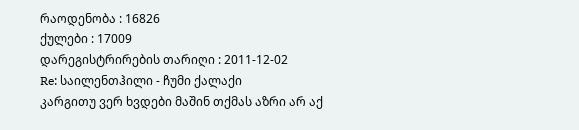რაოდენობა : 16826
ქულები : 17009
დარეგისტრირების თარიღი : 2011-12-02
Re: საილენთჰილი - ჩუმი ქალაქი
კარგითუ ვერ ხვდები მაშინ თქმას აზრი არ აქ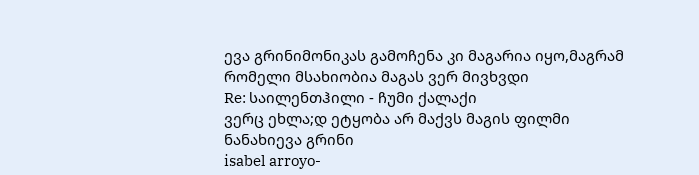ევა გრინიმონიკას გამოჩენა კი მაგარია იყო,მაგრამ რომელი მსახიობია მაგას ვერ მივხვდი
Re: საილენთჰილი - ჩუმი ქალაქი
ვერც ეხლა;დ ეტყობა არ მაქვს მაგის ფილმი ნანახიევა გრინი
isabel arroyo-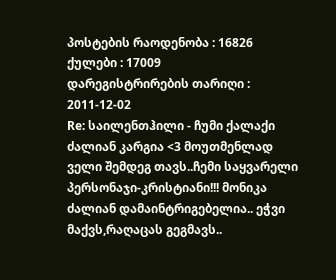პოსტების რაოდენობა : 16826
ქულები : 17009
დარეგისტრირების თარიღი : 2011-12-02
Re: საილენთჰილი - ჩუმი ქალაქი
ძალიან კარგია <3 მოუთმენლად ველი შემდეგ თავს..ჩემი საყვარელი პერსონაჯი-კრისტიანი!!! მონიკა ძალიან დამაინტრიგებელია.. ეჭვი მაქვს,რაღაცას გეგმავს..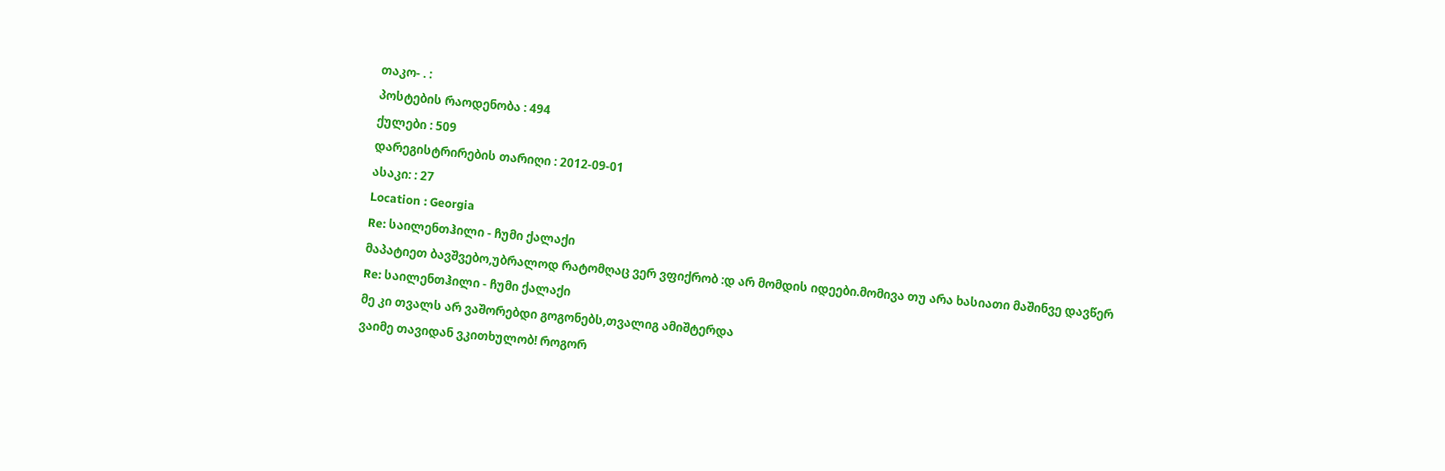თაკო- . :
პოსტების რაოდენობა : 494
ქულები : 509
დარეგისტრირების თარიღი : 2012-09-01
ასაკი: : 27
Location : Georgia
Re: საილენთჰილი - ჩუმი ქალაქი
მაპატიეთ ბავშვებო,უბრალოდ რატომღაც ვერ ვფიქრობ :დ არ მომდის იდეები.მომივა თუ არა ხასიათი მაშინვე დავწერ
Re: საილენთჰილი - ჩუმი ქალაქი
მე კი თვალს არ ვაშორებდი გოგონებს,თვალიგ ამიშტერდა
ვაიმე თავიდან ვკითხულობ! როგორ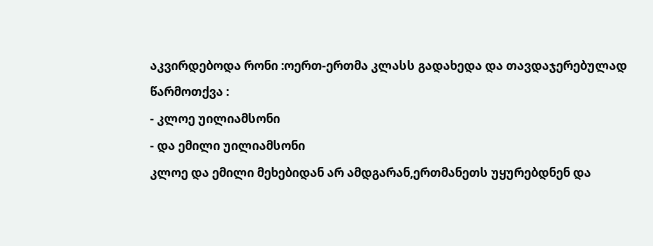აკვირდებოდა რონი :ოერთ-ერთმა კლასს გადახედა და თავდაჯერებულად წარმოთქვა :
- კლოე უილიამსონი
- და ემილი უილიამსონი
კლოე და ემილი მეხებიდან არ ამდგარან,ერთმანეთს უყურებდნენ და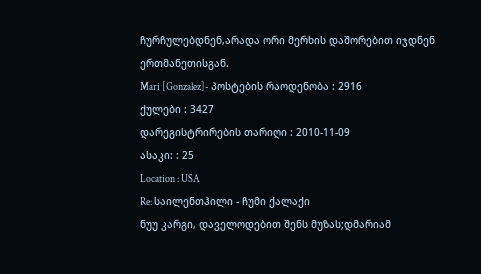ჩურჩულებდნენ,არადა ორი მერხის დაშორებით იჯდნენ ერთმანეთისგან.
Mari [Gonzalez]- პოსტების რაოდენობა : 2916
ქულები : 3427
დარეგისტრირების თარიღი : 2010-11-09
ასაკი: : 25
Location : USA
Re: საილენთჰილი - ჩუმი ქალაქი
ნუუ კარგი, დაველოდებით შენს მუზას;დმარიამ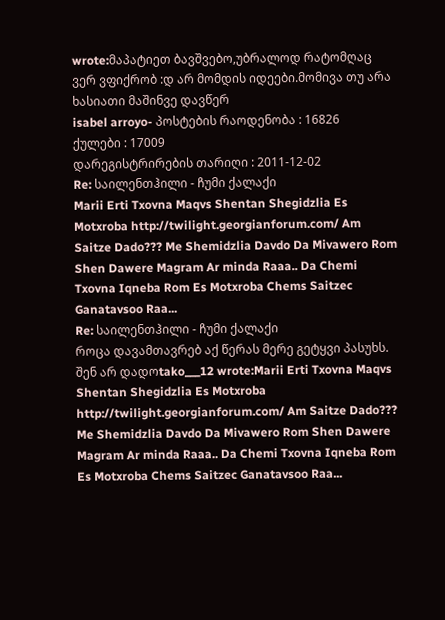wrote:მაპატიეთ ბავშვებო,უბრალოდ რატომღაც ვერ ვფიქრობ :დ არ მომდის იდეები.მომივა თუ არა ხასიათი მაშინვე დავწერ
isabel arroyo- პოსტების რაოდენობა : 16826
ქულები : 17009
დარეგისტრირების თარიღი : 2011-12-02
Re: საილენთჰილი - ჩუმი ქალაქი
Marii Erti Txovna Maqvs Shentan Shegidzlia Es Motxroba http://twilight.georgianforum.com/ Am Saitze Dado??? Me Shemidzlia Davdo Da Mivawero Rom Shen Dawere Magram Ar minda Raaa.. Da Chemi Txovna Iqneba Rom Es Motxroba Chems Saitzec Ganatavsoo Raa...
Re: საილენთჰილი - ჩუმი ქალაქი
როცა დავამთავრებ აქ წერას მერე გეტყვი პასუხს. შენ არ დადოtako___12 wrote:Marii Erti Txovna Maqvs Shentan Shegidzlia Es Motxroba http://twilight.georgianforum.com/ Am Saitze Dado??? Me Shemidzlia Davdo Da Mivawero Rom Shen Dawere Magram Ar minda Raaa.. Da Chemi Txovna Iqneba Rom Es Motxroba Chems Saitzec Ganatavsoo Raa...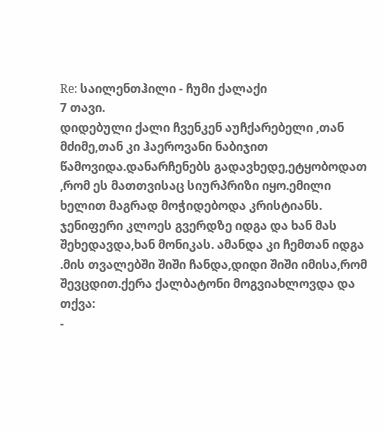Re: საილენთჰილი - ჩუმი ქალაქი
7 თავი.
დიდებული ქალი ჩვენკენ აუჩქარებელი ,თან მძიმე,თან კი ჰაეროვანი ნაბიჯით წამოვიდა.დანარჩენებს გადავხედე,ეტყობოდათ ,რომ ეს მათთვისაც სიურპრიზი იყო.ემილი ხელით მაგრად მოჭიდებოდა კრისტიანს. ჯენიფერი კლოეს გვერდზე იდგა და ხან მას შეხედავდა,ხან მონიკას. ამანდა კი ჩემთან იდგა .მის თვალებში შიში ჩანდა,დიდი შიში იმისა,რომ შევცდით.ქერა ქალბატონი მოგვიახლოვდა და თქვა:
-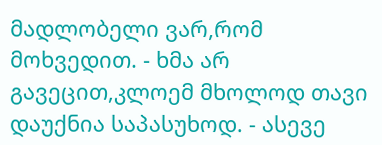მადლობელი ვარ,რომ მოხვედით. - ხმა არ გავეცით,კლოემ მხოლოდ თავი დაუქნია საპასუხოდ. - ასევე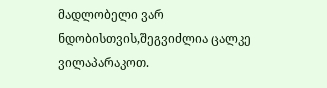მადლობელი ვარ ნდობისთვის,შეგვიძლია ცალკე ვილაპარაკოთ.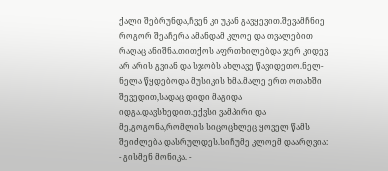ქალი შებრუნდა,ჩვენ კი უკან გავყევით.შევამჩნიე როგორ შეაჩერა ამანდამ კლოე და თვალებით რაღაც ანიშნა.თითქოს აფრთხილებდა ჯერ კიდევ არ არის გვიან და სჯობს ახლავე წავიდეთო.ნელ-ნელა წყდებოდა მუსიკის ხმა.მალე ერთ ოთახში შევედით,სადაც დიდი მაგიდა იდგა.დავსხედით.ექვსი ვამპირი და მე,გოგონა,რომლის სიცოცხლეც ყოველ წამს შეიძლება დასრულდეს.სიჩუმე კლოემ დაარღვია:
- გისმენ მონიკა. -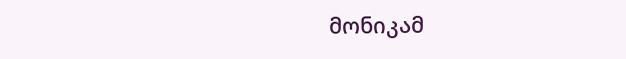მონიკამ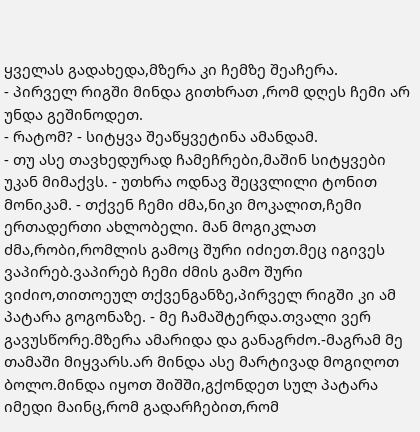ყველას გადახედა,მზერა კი ჩემზე შეაჩერა.
- პირველ რიგში მინდა გითხრათ ,რომ დღეს ჩემი არ უნდა გეშინოდეთ.
- რატომ? - სიტყვა შეაწყვეტინა ამანდამ.
- თუ ასე თავხედურად ჩამეჩრები,მაშინ სიტყვები უკან მიმაქვს. - უთხრა ოდნავ შეცვლილი ტონით მონიკამ. - თქვენ ჩემი ძმა,ნიკი მოკალით,ჩემი ერთადერთი ახლობელი. მან მოგიკლათ ძმა,რობი,რომლის გამოც შური იძიეთ.მეც იგივეს ვაპირებ.ვაპირებ ჩემი ძმის გამო შური ვიძიო,თითოეულ თქვენგანზე,პირველ რიგში კი ამ პატარა გოგონაზე. - მე ჩამაშტერდა.თვალი ვერ გავუსწორე.მზერა ამარიდა და განაგრძო.-მაგრამ მე თამაში მიყვარს.არ მინდა ასე მარტივად მოგიღოთ ბოლო.მინდა იყოთ შიშში,გქონდეთ სულ პატარა იმედი მაინც,რომ გადარჩებით,რომ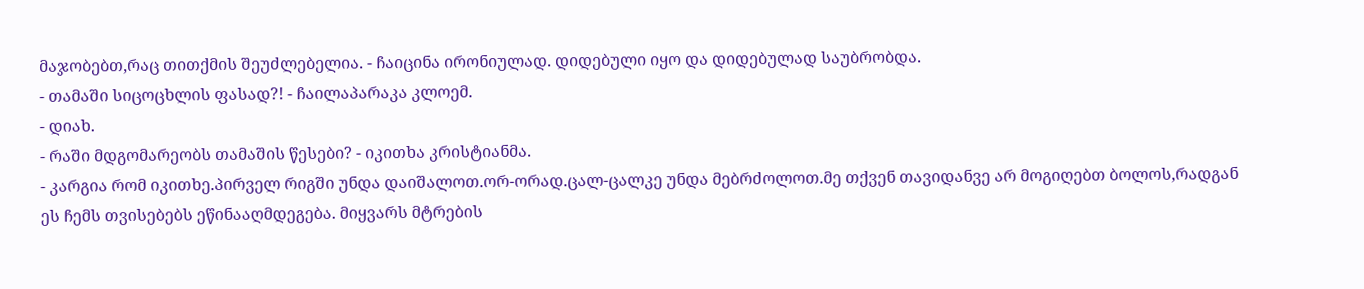მაჯობებთ,რაც თითქმის შეუძლებელია. - ჩაიცინა ირონიულად. დიდებული იყო და დიდებულად საუბრობდა.
- თამაში სიცოცხლის ფასად?! - ჩაილაპარაკა კლოემ.
- დიახ.
- რაში მდგომარეობს თამაშის წესები? - იკითხა კრისტიანმა.
- კარგია რომ იკითხე.პირველ რიგში უნდა დაიშალოთ.ორ-ორად.ცალ-ცალკე უნდა მებრძოლოთ.მე თქვენ თავიდანვე არ მოგიღებთ ბოლოს,რადგან ეს ჩემს თვისებებს ეწინააღმდეგება. მიყვარს მტრების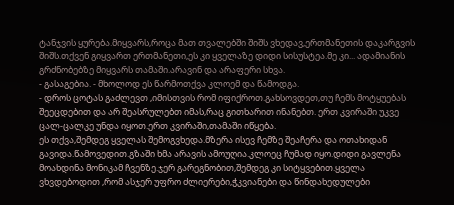ტანჯვის ყურება.მიყვარს,როცა მათ თვალებში შიშს ვხედავ,ერთმანეთის დაკარგვის შიშს.თქვენ გიყვართ ერთმანეთი,ეს კი ყველაზე დიდი სისუსტეა.მე კი... ადამიანის გრძნობებზე მიყვარს თამაში.არავინ და არაფერი სხვა.
- გასაგებია. - მხოლოდ ეს წარმოთქვა კლოემ და წამოდგა.
- დროს ცოტას გაძლევთ ,იმისთვის რომ იფიქროთ.გახსოვდეთ,თუ ჩემს მოტყუებას შეეცდებით და არ შეასრულებთ იმას,რაც გითხარით ინანებთ. ერთ კვირაში უკვე ცალ-ცალკე უნდა იყოთ.ერთ კვირაში,თამაში იწყება.
ეს თქვა,შემდეგ ყველას შემოგვხედა.მზერა ისევ ჩემზე შეაჩერა და ოთახიდან გავიდა.წამოვედით.გზაში ხმა არავის ამოუღია.კლოეც ჩუმად იყო.დიდი გავლენა მოახდინა მონიკამ ჩვენზე.ჯერ გარეგნობით,შემდეგ კი სიტყვებით.ყველა ვხვდებოდით ,რომ ასჯერ უფრო ძლიერები,ჭკვიანები და წინდახედულები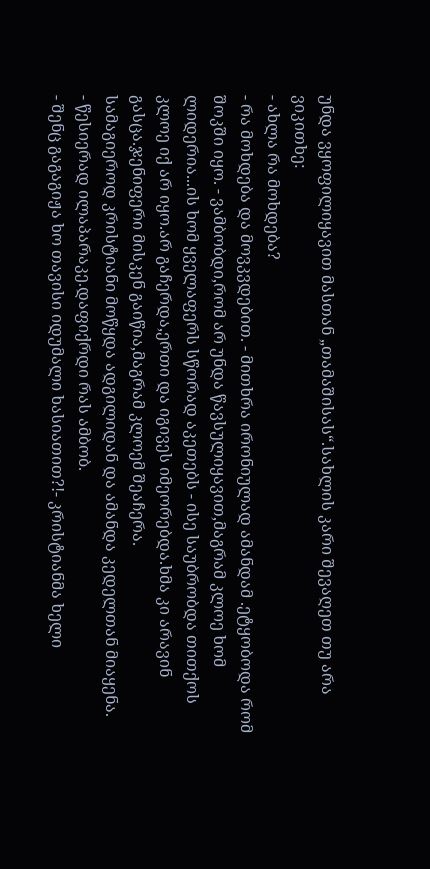უნდა ვყოფილიყავით მასთან „თამაშისას“.სახლის კარი შევაღეთ თუ არა ვიკითხე:
- ახლა რა მოხდება?
- რა მოხდება და მოვკვდებით. - მითხრა ირონიულად ამანდამ .ეტყობოდა რომ შოკში იყო. - ვამბობდი,რომ არ უნდა წავსულიყავით,მაგრამ კლოე ხომ ლიდერია...ის ხომ ყველაფერს სწორად აკეთებს - ისე საუბრობდა თითქოს კლოე იქ არ იყო.არ გაჩერდა,ერთი და იგივეს იმეორებდა.ხმა კი არავინ გასცა.ჯენიფერი მისკენ გაიწია,მაგრამ კლოემ შეაჩერა.
სამაგიეროდ კრისტიანი მოწყდა ადგილიდან და ამანდა კედელთან მიაყენა.
- წესიერად ილაპარაკე.დაფიქრდი რას ამბობ.
- შენც გაგაგიჟა ხო თავისი იდუმალი ხასიათით?!- კრისტიანმა ხელი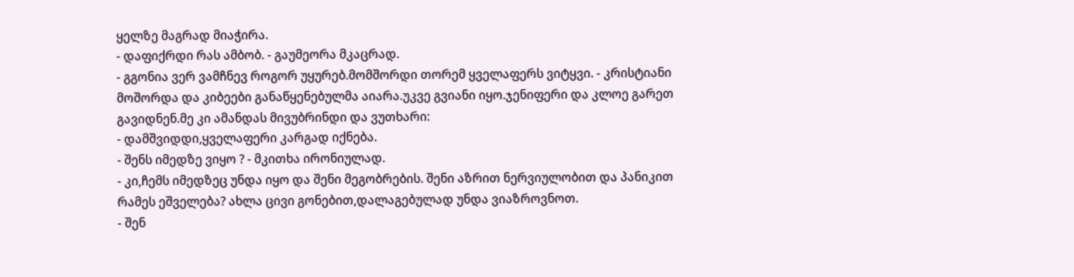ყელზე მაგრად მიაჭირა.
- დაფიქრდი რას ამბობ. - გაუმეორა მკაცრად.
- გგონია ვერ ვამჩნევ როგორ უყურებ.მომშორდი თორემ ყველაფერს ვიტყვი. - კრისტიანი მოშორდა და კიბეები განაწყენებულმა აიარა.უკვე გვიანი იყო.ჯენიფერი და კლოე გარეთ გავიდნენ.მე კი ამანდას მივუბრინდი და ვუთხარი:
- დამშვიდდი,ყველაფერი კარგად იქნება.
- შენს იმედზე ვიყო ? - მკითხა ირონიულად.
- კი,ჩემს იმედზეც უნდა იყო და შენი მეგობრების. შენი აზრით ნერვიულობით და პანიკით რამეს ეშველება? ახლა ცივი გონებით,დალაგებულად უნდა ვიაზროვნოთ.
- შენ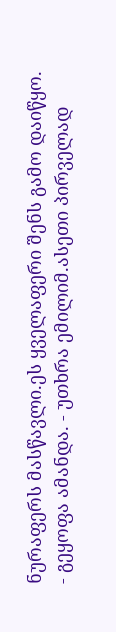ნურაფერს მასწავლი.ეს ყველაფერი შენს გამო დაიწყო.
- გეყოფა ამანდა. - უთხრა ემილიმ.ასეთი პირველად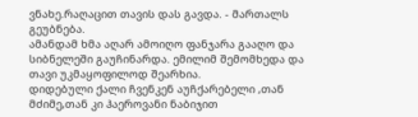ვნახე.რაღაცით თავის დას გავდა. - მართალს გეუბნება.
ამანდამ ხმა აღარ ამოიღო ფანჯარა გააღო და სიბნელეში გაუჩინარდა. ემილიმ შემომხედა და თავი უკმაყოფილოდ შეარხია.
დიდებული ქალი ჩვენკენ აუჩქარებელი ,თან მძიმე,თან კი ჰაეროვანი ნაბიჯით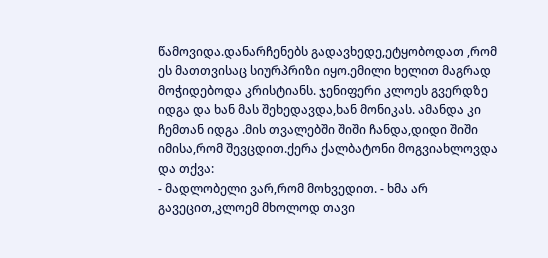წამოვიდა.დანარჩენებს გადავხედე,ეტყობოდათ ,რომ ეს მათთვისაც სიურპრიზი იყო.ემილი ხელით მაგრად მოჭიდებოდა კრისტიანს. ჯენიფერი კლოეს გვერდზე იდგა და ხან მას შეხედავდა,ხან მონიკას. ამანდა კი ჩემთან იდგა .მის თვალებში შიში ჩანდა,დიდი შიში იმისა,რომ შევცდით.ქერა ქალბატონი მოგვიახლოვდა და თქვა:
- მადლობელი ვარ,რომ მოხვედით. - ხმა არ გავეცით,კლოემ მხოლოდ თავი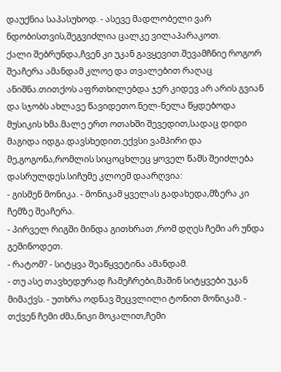დაუქნია საპასუხოდ. - ასევე მადლობელი ვარ ნდობისთვის,შეგვიძლია ცალკე ვილაპარაკოთ.
ქალი შებრუნდა,ჩვენ კი უკან გავყევით.შევამჩნიე როგორ შეაჩერა ამანდამ კლოე და თვალებით რაღაც ანიშნა.თითქოს აფრთხილებდა ჯერ კიდევ არ არის გვიან და სჯობს ახლავე წავიდეთო.ნელ-ნელა წყდებოდა მუსიკის ხმა.მალე ერთ ოთახში შევედით,სადაც დიდი მაგიდა იდგა.დავსხედით.ექვსი ვამპირი და მე,გოგონა,რომლის სიცოცხლეც ყოველ წამს შეიძლება დასრულდეს.სიჩუმე კლოემ დაარღვია:
- გისმენ მონიკა. - მონიკამ ყველას გადახედა,მზერა კი ჩემზე შეაჩერა.
- პირველ რიგში მინდა გითხრათ ,რომ დღეს ჩემი არ უნდა გეშინოდეთ.
- რატომ? - სიტყვა შეაწყვეტინა ამანდამ.
- თუ ასე თავხედურად ჩამეჩრები,მაშინ სიტყვები უკან მიმაქვს. - უთხრა ოდნავ შეცვლილი ტონით მონიკამ. - თქვენ ჩემი ძმა,ნიკი მოკალით,ჩემი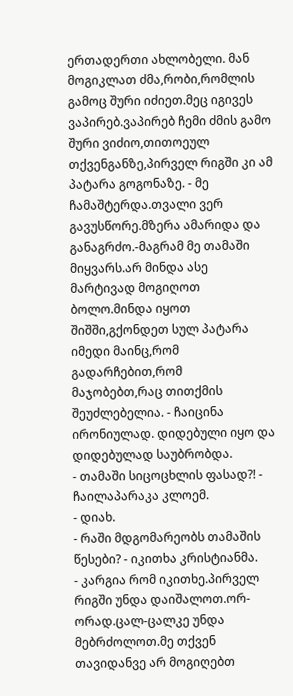ერთადერთი ახლობელი. მან მოგიკლათ ძმა,რობი,რომლის გამოც შური იძიეთ.მეც იგივეს ვაპირებ.ვაპირებ ჩემი ძმის გამო შური ვიძიო,თითოეულ თქვენგანზე,პირველ რიგში კი ამ პატარა გოგონაზე. - მე ჩამაშტერდა.თვალი ვერ გავუსწორე.მზერა ამარიდა და განაგრძო.-მაგრამ მე თამაში მიყვარს.არ მინდა ასე მარტივად მოგიღოთ ბოლო.მინდა იყოთ შიშში,გქონდეთ სულ პატარა იმედი მაინც,რომ გადარჩებით,რომ მაჯობებთ,რაც თითქმის შეუძლებელია. - ჩაიცინა ირონიულად. დიდებული იყო და დიდებულად საუბრობდა.
- თამაში სიცოცხლის ფასად?! - ჩაილაპარაკა კლოემ.
- დიახ.
- რაში მდგომარეობს თამაშის წესები? - იკითხა კრისტიანმა.
- კარგია რომ იკითხე.პირველ რიგში უნდა დაიშალოთ.ორ-ორად.ცალ-ცალკე უნდა მებრძოლოთ.მე თქვენ თავიდანვე არ მოგიღებთ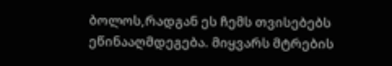ბოლოს,რადგან ეს ჩემს თვისებებს ეწინააღმდეგება. მიყვარს მტრების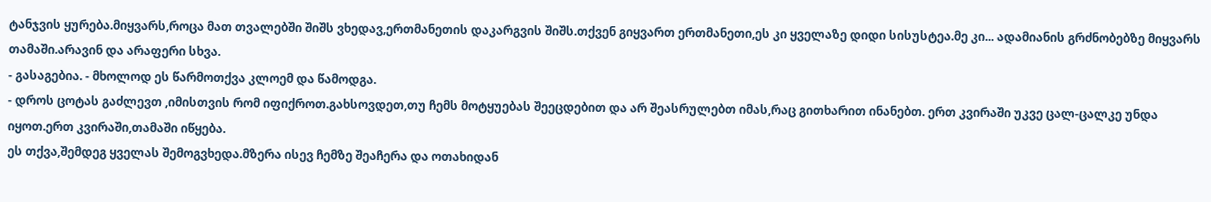ტანჯვის ყურება.მიყვარს,როცა მათ თვალებში შიშს ვხედავ,ერთმანეთის დაკარგვის შიშს.თქვენ გიყვართ ერთმანეთი,ეს კი ყველაზე დიდი სისუსტეა.მე კი... ადამიანის გრძნობებზე მიყვარს თამაში.არავინ და არაფერი სხვა.
- გასაგებია. - მხოლოდ ეს წარმოთქვა კლოემ და წამოდგა.
- დროს ცოტას გაძლევთ ,იმისთვის რომ იფიქროთ.გახსოვდეთ,თუ ჩემს მოტყუებას შეეცდებით და არ შეასრულებთ იმას,რაც გითხარით ინანებთ. ერთ კვირაში უკვე ცალ-ცალკე უნდა იყოთ.ერთ კვირაში,თამაში იწყება.
ეს თქვა,შემდეგ ყველას შემოგვხედა.მზერა ისევ ჩემზე შეაჩერა და ოთახიდან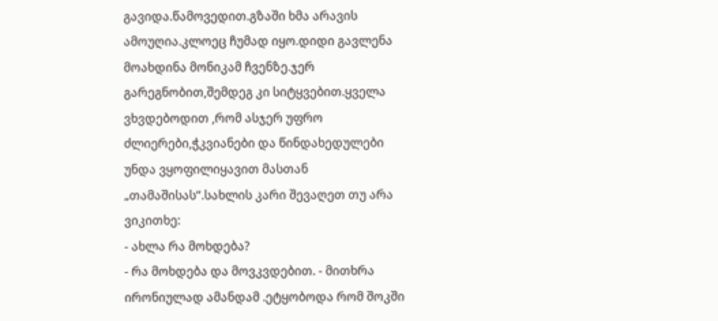გავიდა.წამოვედით.გზაში ხმა არავის ამოუღია.კლოეც ჩუმად იყო.დიდი გავლენა მოახდინა მონიკამ ჩვენზე.ჯერ გარეგნობით,შემდეგ კი სიტყვებით.ყველა ვხვდებოდით ,რომ ასჯერ უფრო ძლიერები,ჭკვიანები და წინდახედულები უნდა ვყოფილიყავით მასთან „თამაშისას“.სახლის კარი შევაღეთ თუ არა ვიკითხე:
- ახლა რა მოხდება?
- რა მოხდება და მოვკვდებით. - მითხრა ირონიულად ამანდამ .ეტყობოდა რომ შოკში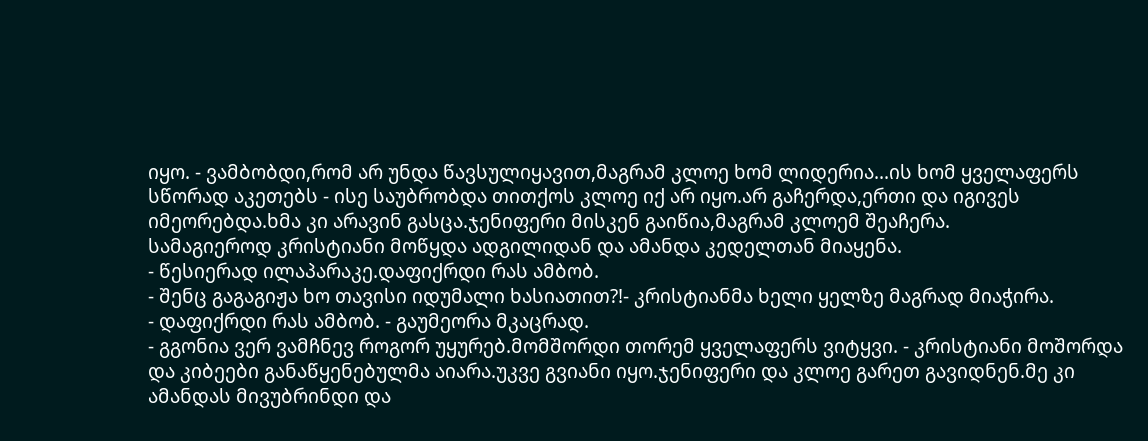იყო. - ვამბობდი,რომ არ უნდა წავსულიყავით,მაგრამ კლოე ხომ ლიდერია...ის ხომ ყველაფერს სწორად აკეთებს - ისე საუბრობდა თითქოს კლოე იქ არ იყო.არ გაჩერდა,ერთი და იგივეს იმეორებდა.ხმა კი არავინ გასცა.ჯენიფერი მისკენ გაიწია,მაგრამ კლოემ შეაჩერა.
სამაგიეროდ კრისტიანი მოწყდა ადგილიდან და ამანდა კედელთან მიაყენა.
- წესიერად ილაპარაკე.დაფიქრდი რას ამბობ.
- შენც გაგაგიჟა ხო თავისი იდუმალი ხასიათით?!- კრისტიანმა ხელი ყელზე მაგრად მიაჭირა.
- დაფიქრდი რას ამბობ. - გაუმეორა მკაცრად.
- გგონია ვერ ვამჩნევ როგორ უყურებ.მომშორდი თორემ ყველაფერს ვიტყვი. - კრისტიანი მოშორდა და კიბეები განაწყენებულმა აიარა.უკვე გვიანი იყო.ჯენიფერი და კლოე გარეთ გავიდნენ.მე კი ამანდას მივუბრინდი და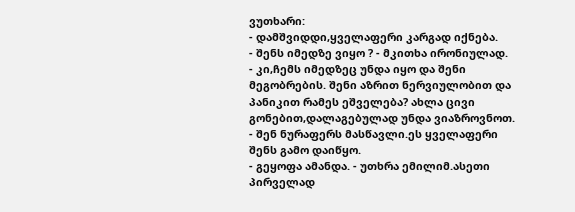ვუთხარი:
- დამშვიდდი,ყველაფერი კარგად იქნება.
- შენს იმედზე ვიყო ? - მკითხა ირონიულად.
- კი,ჩემს იმედზეც უნდა იყო და შენი მეგობრების. შენი აზრით ნერვიულობით და პანიკით რამეს ეშველება? ახლა ცივი გონებით,დალაგებულად უნდა ვიაზროვნოთ.
- შენ ნურაფერს მასწავლი.ეს ყველაფერი შენს გამო დაიწყო.
- გეყოფა ამანდა. - უთხრა ემილიმ.ასეთი პირველად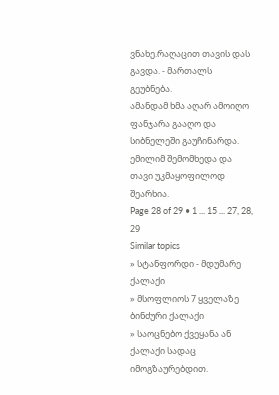ვნახე.რაღაცით თავის დას გავდა. - მართალს გეუბნება.
ამანდამ ხმა აღარ ამოიღო ფანჯარა გააღო და სიბნელეში გაუჩინარდა. ემილიმ შემომხედა და თავი უკმაყოფილოდ შეარხია.
Page 28 of 29 • 1 ... 15 ... 27, 28, 29
Similar topics
» სტანფორდი - მდუმარე ქალაქი
» მსოფლიოს 7 ყველაზე ბინძური ქალაქი
» საოცნებო ქვეყანა ან ქალაქი სადაც იმოგზაურებდით.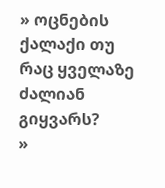» ოცნების ქალაქი თუ რაც ყველაზე ძალიან გიყვარს?
»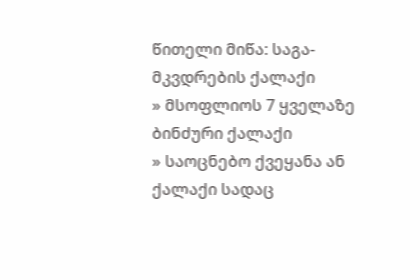წითელი მიწა: საგა- მკვდრების ქალაქი
» მსოფლიოს 7 ყველაზე ბინძური ქალაქი
» საოცნებო ქვეყანა ან ქალაქი სადაც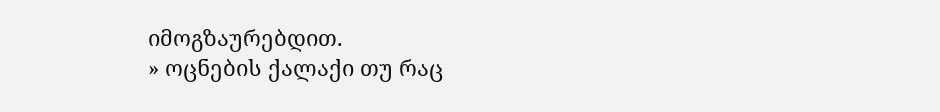იმოგზაურებდით.
» ოცნების ქალაქი თუ რაც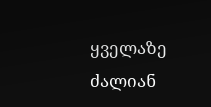ყველაზე ძალიან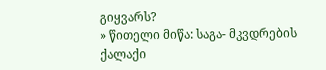გიყვარს?
» წითელი მიწა: საგა- მკვდრების ქალაქი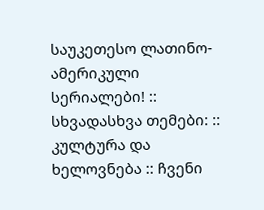საუკეთესო ლათინო-ამერიკული სერიალები! :: სხვადასხვა თემები: :: კულტურა და ხელოვნება :: ჩვენი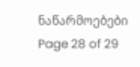ნაწარმოებები
Page 28 of 29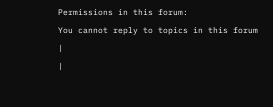Permissions in this forum:
You cannot reply to topics in this forum
|
|